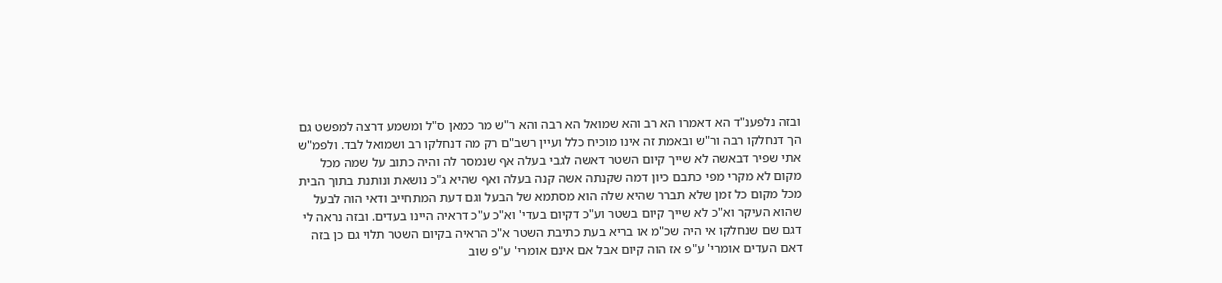ובזה נלפענ"ד הא דאמרו הא רב והא שמואל הא רבה והא ר"ש מר כמאן ס"ל ומשמע דרצה למפשט גם הך דנחלקו רבה ור"ש ובאמת זה אינו מוכיח כלל ועיין רשב"ם רק מה דנחלקו רב ושמואל לבד. ולפמ"ש אתי שפיר דבאשה לא שייך קיום השטר דאשה לגבי בעלה אף שנמסר לה והיה כתוב על שמה מכל מקום לא מקרי מפי כתבם כיון דמה שקנתה אשה קנה בעלה ואף שהיא ג"כ נושאת ונותנת בתוך הבית מכל מקום כל זמן שלא תברר שהיא שלה הוא מסתמא של הבעל וגם דעת המתחייב ודאי הוה לבעל שהוא העיקר וא"כ לא שייך קיום בשטר וע"כ דקיום בעדי' וא"כ ע"כ דראיה היינו בעדים. ובזה נראה לי דגם שם שנחלקו אי היה שכ"מ או בריא בעת כתיבת השטר א"כ הראיה בקיום השטר תלוי גם כן בזה דאם העדים אומרי' ע"פ אז הוה קיום אבל אם אינם אומרי' ע"פ שוב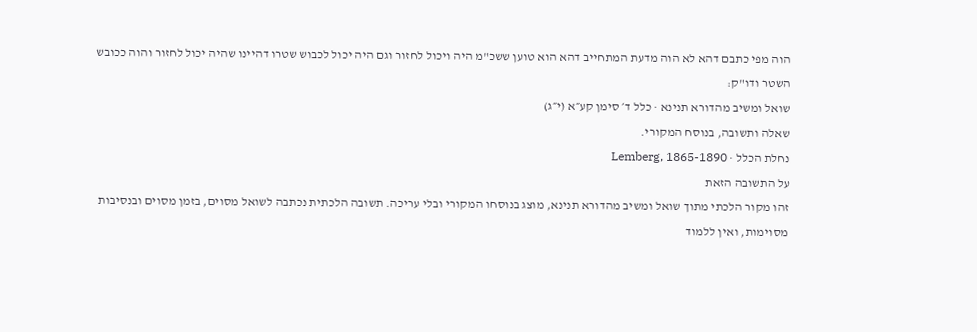הוה מפי כתבם דהא לא הוה מדעת המתחייב דהא הוא טוען ששכ"מ היה ויכול לחזור וגם היה יכול לכבוש שטרו דהיינו שהיה יכול לחזור והוה ככובש השטר ודו"ק:
שואל ומשיב מהדורא תנינא · כלל ד׳ סימן קע״א (י״ג)
שאלה ותשובה, בנוסח המקורי.
נחלת הכלל · Lemberg, 1865-1890
על התשובה הזאת
זהו מקור הלכתי מתוך שואל ומשיב מהדורא תנינא, מוצג בנוסחו המקורי ובלי עריכה. תשובה הלכתית נכתבה לשואל מסוים, בזמן מסוים ובנסיבות מסוימות, ואין ללמוד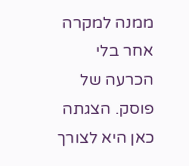ממנה למקרה אחר בלי הכרעה של פוסק. הצגתה כאן היא לצורך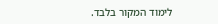לימוד המקור בלבד.